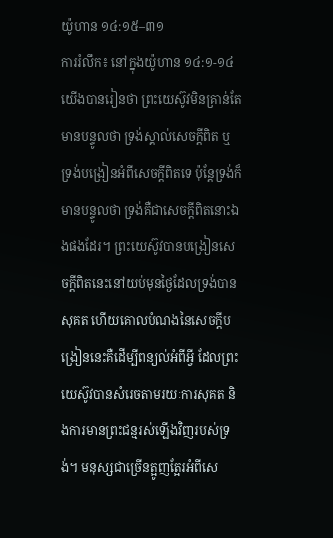យ៉ូហាន ១៤:១៥–៣១
ការរំលឹក៖ នៅក្នុងយ៉ូហាន ១៤:១-១៤ យើងបានរៀនថា ព្រះយេស៊ូវមិនគ្រាន់តែមានបន្ទូលថា ទ្រង់ស្គាល់សេចក្តីពិត ឬទ្រង់បង្រៀនអំពីសេចក្តីពិតទេ ប៉ុន្តែទ្រង់ក៏មានបន្ទូលថា ទ្រង់គឺជាសេចក្តីពិតនោះឯងផងដែរ។ ព្រះយេស៊ូវបានបង្រៀនសេចក្តីពិតនេះនៅយប់មុនថ្ងៃដែលទ្រង់បានសុគត ហើយគោលបំណងនៃសេចក្តីបង្រៀននេះគឺដើម្បីពន្យល់អំពីអ្វី ដែលព្រះយេស៊ូវបានសំរេចតាមរយៈការសុគត និងការមានព្រះជន្មរស់ឡើងវិញរបស់ទ្រង់។ មនុស្សជាច្រើនត្អូញត្អែរអំពីសេ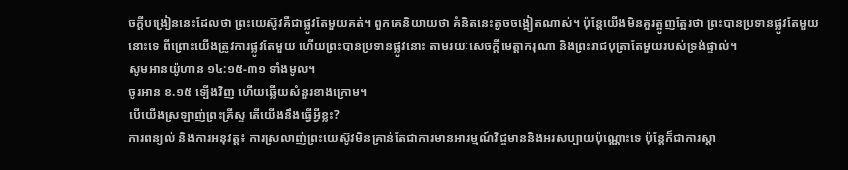ចក្តីបង្រៀននេះដែលថា ព្រះយេស៊ូវគឺជាផ្លូវតែមួយគត់។ ពួកគេនិយាយថា គំនិតនេះតូចចង្អៀតណាស់។ ប៉ុន្តែយើងមិនគួរត្អូញត្អែរថា ព្រះបានប្រទានផ្លូវតែមួយនោះទេ ពីព្រោះយើងត្រូវការផ្លូវតែមួយ ហើយព្រះបានប្រទានផ្លូវនោះ តាមរយៈសេចក្តីមេត្តាករុណា និងព្រះរាជបុត្រាតែមួយរបស់ទ្រង់ផ្ទាល់។
សូមអានយ៉ូហាន ១៤:១៥-៣១ ទាំងមូល។
ចូរអាន ខ.១៥ ទ្បើងវិញ ហើយឆ្លើយសំនួរខាងក្រោម។
បើយើងស្រឡាញ់ព្រះគ្រីស្ទ តើយើងនឹងធ្វើអ្វីខ្លះ?
ការពន្យល់ និងការអនុវត្ត៖ ការស្រលាញ់ព្រះយេស៊ូវមិនគ្រាន់តែជាការមានអារម្មណ៍វិជ្ចមាននិងអរសប្បាយប៉ុណ្ណោះទេ ប៉ុន្តែក៏ជាការស្តា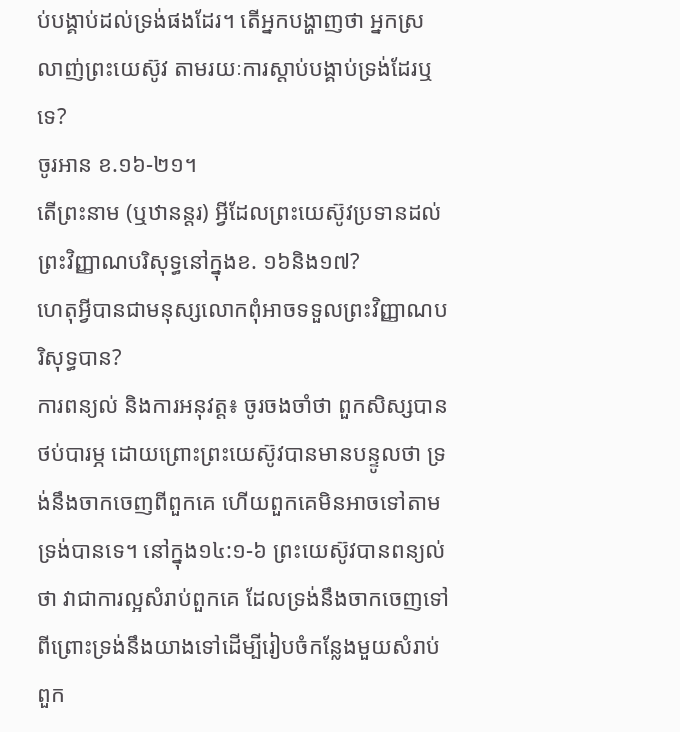ប់បង្គាប់ដល់ទ្រង់ផងដែរ។ តើអ្នកបង្ហាញថា អ្នកស្រលាញ់ព្រះយេស៊ូវ តាមរយៈការស្តាប់បង្គាប់ទ្រង់ដែរឬទេ?
ចូរអាន ខ.១៦-២១។
តើព្រះនាម (ឬឋានន្តរ) អ្វីដែលព្រះយេស៊ូវប្រទានដល់ព្រះវិញ្ញាណបរិសុទ្ធនៅក្នុងខ. ១៦និង១៧?
ហេតុអ្វីបានជាមនុស្សលោកពុំអាចទទួលព្រះវិញ្ញាណបរិសុទ្ធបាន?
ការពន្យល់ និងការអនុវត្ត៖ ចូរចងចាំថា ពួកសិស្សបានថប់បារម្ភ ដោយព្រោះព្រះយេស៊ូវបានមានបន្ទូលថា ទ្រង់នឹងចាកចេញពីពួកគេ ហើយពួកគេមិនអាចទៅតាមទ្រង់បានទេ។ នៅក្នុង១៤:១-៦ ព្រះយេស៊ូវបានពន្យល់ថា វាជាការល្អសំរាប់ពួកគេ ដែលទ្រង់នឹងចាកចេញទៅ ពីព្រោះទ្រង់នឹងយាងទៅដើម្បីរៀបចំកន្លែងមួយសំរាប់ពួក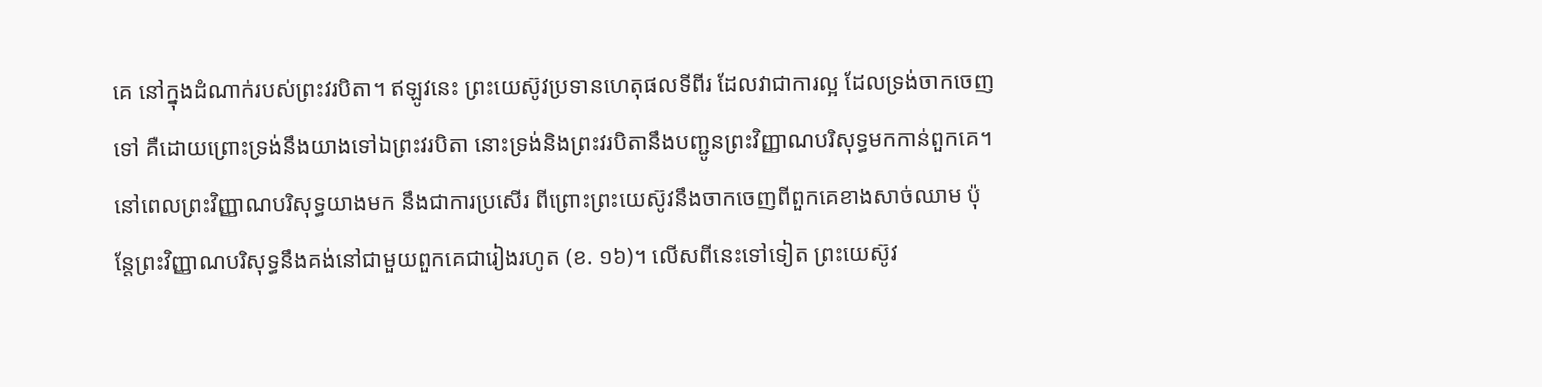គេ នៅក្នុងដំណាក់របស់ព្រះវរបិតា។ ឥឡូវនេះ ព្រះយេស៊ូវប្រទានហេតុផលទីពីរ ដែលវាជាការល្អ ដែលទ្រង់ចាកចេញទៅ គឺដោយព្រោះទ្រង់នឹងយាងទៅឯព្រះវរបិតា នោះទ្រង់និងព្រះវរបិតានឹងបញ្ជូនព្រះវិញ្ញាណបរិសុទ្ធមកកាន់ពួកគេ។ នៅពេលព្រះវិញ្ញាណបរិសុទ្ធយាងមក នឹងជាការប្រសើរ ពីព្រោះព្រះយេស៊ូវនឹងចាកចេញពីពួកគេខាងសាច់ឈាម ប៉ុន្តែព្រះវិញ្ញាណបរិសុទ្ធនឹងគង់នៅជាមួយពួកគេជារៀងរហូត (ខ. ១៦)។ លើសពីនេះទៅទៀត ព្រះយេស៊ូវ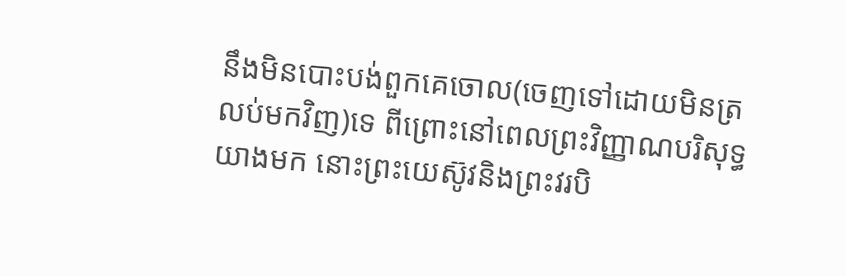នឹងមិនបោះបង់ពួកគេចោល(ចេញទៅដោយមិនត្រលប់មកវិញ)ទេ ពីព្រោះនៅពេលព្រះវិញ្ញាណបរិសុទ្ធយាងមក នោះព្រះយេស៊ូវនិងព្រះវរបិ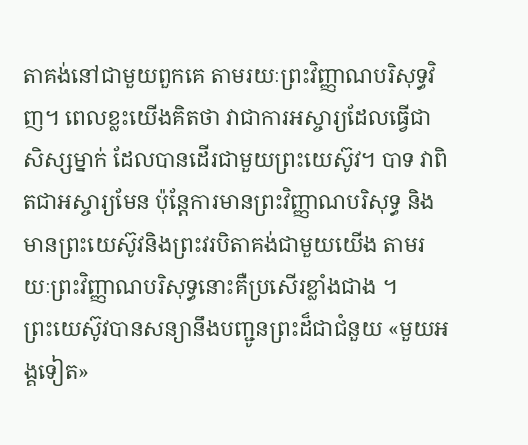តាគង់នៅជាមួយពួកគេ តាមរយៈព្រះវិញ្ញាណបរិសុទ្ធវិញ។ ពេលខ្លះយើងគិតថា វាជាការអស្ចារ្យដែលធ្វើជាសិស្សម្នាក់ ដែលបានដើរជាមួយព្រះយេស៊ូវ។ បាទ វាពិតជាអស្ចារ្យមែន ប៉ុន្តែការមានព្រះវិញ្ញាណបរិសុទ្ធ និងមានព្រះយេស៊ូវនិងព្រះវរបិតាគង់ជាមួយយើង តាមរយៈព្រះវិញ្ញាណបរិសុទ្ធនោះគឺប្រសើរខ្លាំងជាង ។
ព្រះយេស៊ូវបានសន្យានឹងបញ្ជូនព្រះដ៏ជាជំនួយ «មួយអង្គទៀត»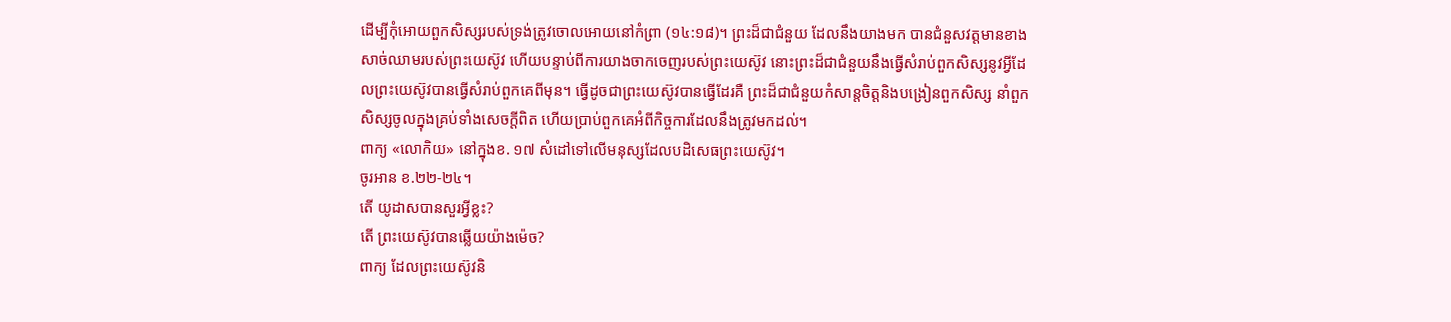ដើម្បីកុំអោយពួកសិស្សរបស់ទ្រង់ត្រូវចោលអោយនៅកំព្រា (១៤:១៨)។ ព្រះដ៏ជាជំនួយ ដែលនឹងយាងមក បានជំនួសវត្តមានខាងសាច់ឈាមរបស់ព្រះយេស៊ូវ ហើយបន្ទាប់ពីការយាងចាកចេញរបស់ព្រះយេស៊ូវ នោះព្រះដ៏ជាជំនួយនឹងធ្វើសំរាប់ពួកសិស្សនូវអ្វីដែលព្រះយេស៊ូវបានធ្វើសំរាប់ពួកគេពីមុន។ ធ្វើដូចជាព្រះយេស៊ូវបានធ្វើដែរគឺ ព្រះដ៏ជាជំនួយកំសាន្តចិត្តនិងបង្រៀនពួកសិស្ស នាំពួកសិស្សចូលក្នុងគ្រប់ទាំងសេចក្តីពិត ហើយប្រាប់ពួកគេអំពីកិច្ចការដែលនឹងត្រូវមកដល់។
ពាក្យ «លោកិយ» នៅក្នុងខ. ១៧ សំដៅទៅលើមនុស្សដែលបដិសេធព្រះយេស៊ូវ។
ចូរអាន ខ.២២-២៤។
តើ យូដាសបានសួរអ្វីខ្លះ?
តើ ព្រះយេស៊ូវបានឆ្លើយយ៉ាងម៉េច?
ពាក្យ ដែលព្រះយេស៊ូវនិ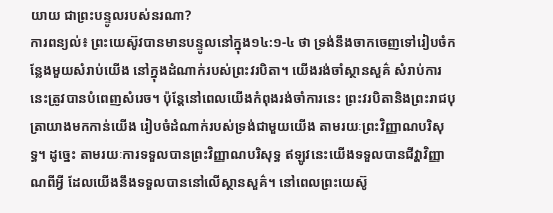យាយ ជាព្រះបន្ទូលរបស់នរណា?
ការពន្យល់៖ ព្រះយេស៊ូវបានមានបន្ទូលនៅក្នុង១៤:១-៤ ថា ទ្រង់នឹងចាកចេញទៅរៀបចំកន្លែងមួយសំរាប់យើង នៅក្នុងដំណាក់របស់ព្រះវរបិតា។ យើងរង់ចាំស្ថានសួគ៌ សំរាប់ការនេះត្រូវបានបំពេញសំរេច។ ប៉ុន្តែនៅពេលយើងកំពុងរង់ចាំការនេះ ព្រះវរបិតានិងព្រះរាជបុត្រាយាងមកកាន់យើង រៀបចំដំណាក់របស់ទ្រង់ជាមួយយើង តាមរយៈព្រះវិញ្ញាណបរិសុទ្ធ។ ដូច្នេះ តាមរយៈការទទួលបានព្រះវិញ្ញាណបរិសុទ្ធ ឥឡូវនេះយើងទទួលបានជីវ្ហាវិញ្ញាណពីអ្វី ដែលយើងនឹងទទួលបាននៅលើស្ថានសួគ៌។ នៅពេលព្រះយេស៊ូ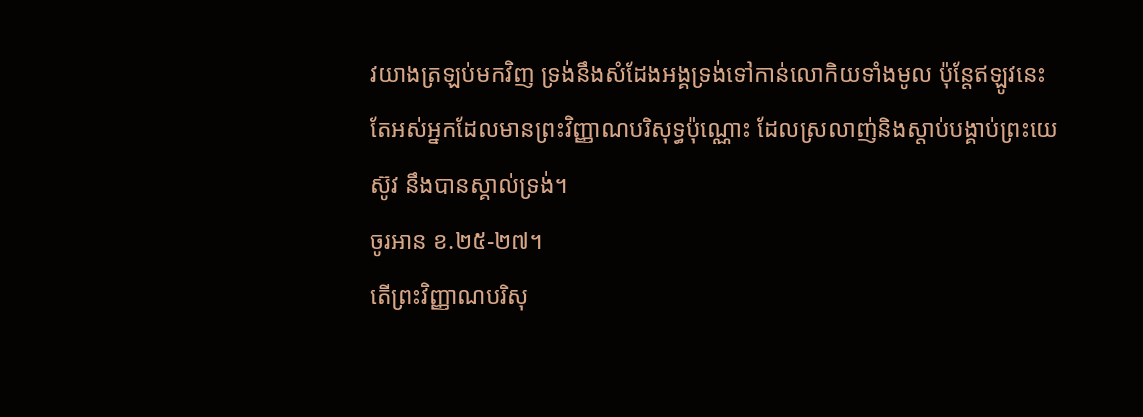វយាងត្រឡប់មកវិញ ទ្រង់នឹងសំដែងអង្គទ្រង់ទៅកាន់លោកិយទាំងមូល ប៉ុន្តែឥឡូវនេះ តែអស់អ្នកដែលមានព្រះវិញ្ញាណបរិសុទ្ធប៉ុណ្ណោះ ដែលស្រលាញ់និងស្តាប់បង្គាប់ព្រះយេស៊ូវ នឹងបានស្គាល់ទ្រង់។
ចូរអាន ខ.២៥-២៧។
តើព្រះវិញ្ញាណបរិសុ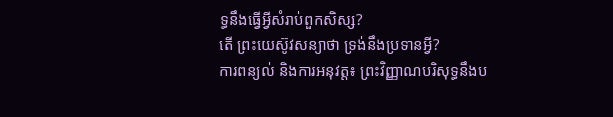ទ្ធនឹងធ្វើអ្វីសំរាប់ពួកសិស្ស?
តើ ព្រះយេស៊ូវសន្យាថា ទ្រង់នឹងប្រទានអ្វី?
ការពន្យល់ និងការអនុវត្ត៖ ព្រះវិញ្ញាណបរិសុទ្ធនឹងប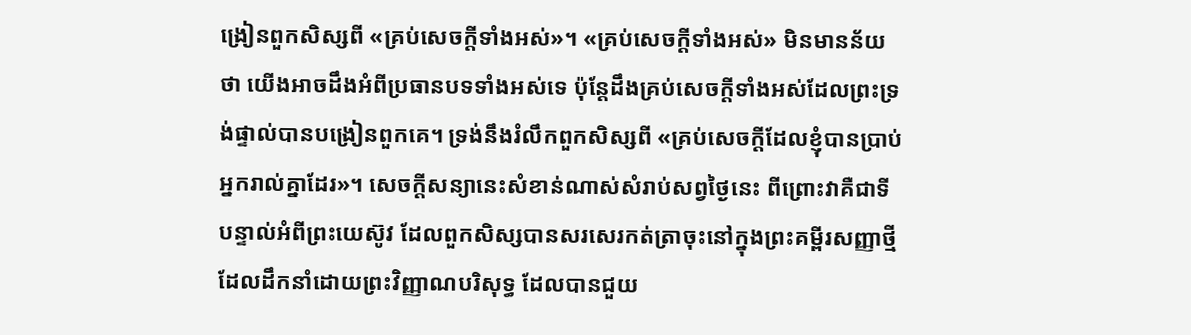ង្រៀនពួកសិស្សពី «គ្រប់សេចក្តីទាំងអស់»។ «គ្រប់សេចក្តីទាំងអស់» មិនមានន័យថា យើងអាចដឹងអំពីប្រធានបទទាំងអស់ទេ ប៉ុន្តែដឹងគ្រប់សេចក្តីទាំងអស់ដែលព្រះទ្រង់ផ្ទាល់បានបង្រៀនពួកគេ។ ទ្រង់នឹងរំលឹកពួកសិស្សពី «គ្រប់សេចក្តីដែលខ្ញុំបានប្រាប់អ្នករាល់គ្នាដែរ»។ សេចក្តីសន្យានេះសំខាន់ណាស់សំរាប់សព្វថ្ងៃនេះ ពីព្រោះវាគឺជាទីបន្ទាល់អំពីព្រះយេស៊ូវ ដែលពួកសិស្សបានសរសេរកត់ត្រាចុះនៅក្នុងព្រះគម្ពីរសញ្ញាថ្មី ដែលដឹកនាំដោយព្រះវិញ្ញាណបរិសុទ្ធ ដែលបានជួយ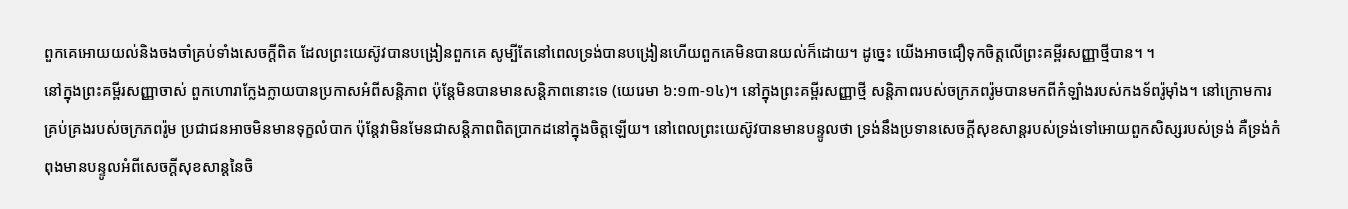ពួកគេអោយយល់និងចងចាំគ្រប់ទាំងសេចក្តីពិត ដែលព្រះយេស៊ូវបានបង្រៀនពួកគេ សូម្បីតែនៅពេលទ្រង់បានបង្រៀនហើយពួកគេមិនបានយល់ក៏ដោយ។ ដូច្នេះ យើងអាចជឿទុកចិត្តលើព្រះគម្ពីរសញ្ញាថ្មីបាន។ ។
នៅក្នុងព្រះគម្ពីរសញ្ញាចាស់ ពួកហោរាក្លែងក្លាយបានប្រកាសអំពីសន្តិភាព ប៉ុន្តែមិនបានមានសន្តិភាពនោះទេ (យេរេមា ៦:១៣-១៤)។ នៅក្នុងព្រះគម្ពីរសញ្ញាថ្មី សន្តិភាពរបស់ចក្រភពរ៉ូមបានមកពីកំឡាំងរបស់កងទ័ពរ៉ូម៉ាំង។ នៅក្រោមការគ្រប់គ្រងរបស់ចក្រភពរ៉ូម ប្រជាជនអាចមិនមានទុក្ខលំបាក ប៉ុន្តែវាមិនមែនជាសន្តិភាពពិតប្រាកដនៅក្នុងចិត្តឡើយ។ នៅពេលព្រះយេស៊ូវបានមានបន្ទូលថា ទ្រង់នឹងប្រទានសេចក្តីសុខសាន្តរបស់ទ្រង់ទៅអោយពួកសិស្សរបស់ទ្រង់ គឺទ្រង់កំពុងមានបន្ទូលអំពីសេចក្តីសុខសាន្តនៃចិ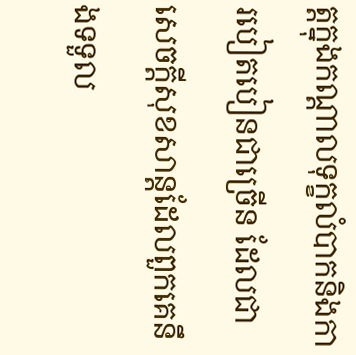ត្តក្នុងកណ្តាលទុក្ខលំបាកនិងការបៀតបៀនជាច្រើន ដែលជាសេចក្តីសុខសាន្តដែលពួកគេនឹងទទួល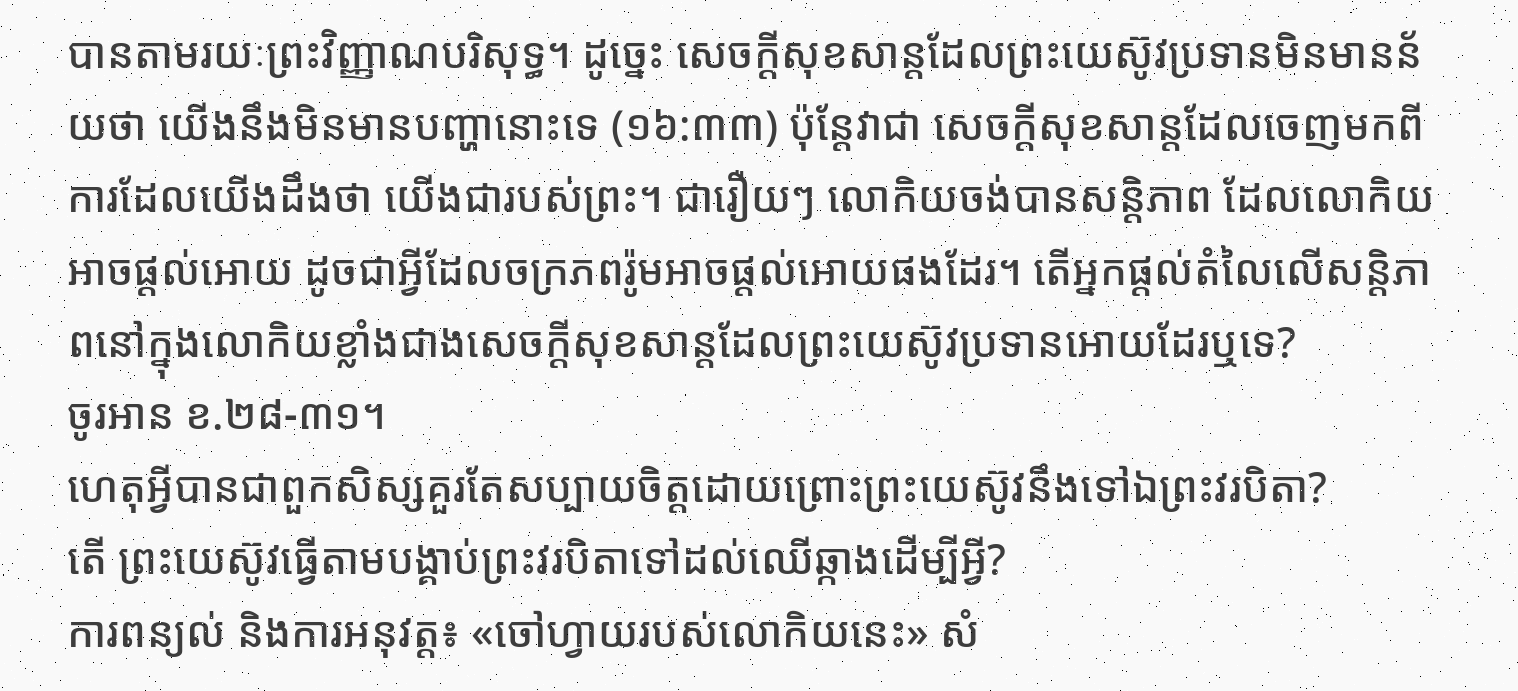បានតាមរយៈព្រះវិញ្ញាណបរិសុទ្ធ។ ដូច្នេះ សេចក្តីសុខសាន្តដែលព្រះយេស៊ូវប្រទានមិនមានន័យថា យើងនឹងមិនមានបញ្ហានោះទេ (១៦:៣៣) ប៉ុន្តែវាជា សេចក្តីសុខសាន្តដែលចេញមកពីការដែលយើងដឹងថា យើងជារបស់ព្រះ។ ជារឿយៗ លោកិយចង់បានសន្តិភាព ដែលលោកិយអាចផ្តល់អោយ ដូចជាអ្វីដែលចក្រភពរ៉ូមអាចផ្តល់អោយផងដែរ។ តើអ្នកផ្តល់តំលៃលើសន្តិភាពនៅក្នុងលោកិយខ្លាំងជាងសេចក្តីសុខសាន្តដែលព្រះយេស៊ូវប្រទានអោយដែរឬទេ?
ចូរអាន ខ.២៨-៣១។
ហេតុអ្វីបានជាពួកសិស្សគួរតែសប្បាយចិត្តដោយព្រោះព្រះយេស៊ូវនឹងទៅឯព្រះវរបិតា?
តើ ព្រះយេស៊ូវធ្វើតាមបង្គាប់ព្រះវរបិតាទៅដល់ឈើឆ្កាងដើម្បីអ្វី?
ការពន្យល់ និងការអនុវត្ត៖ «ចៅហ្វាយរបស់លោកិយនេះ» សំ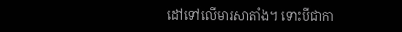ដៅទៅលើមារសាតាំង។ ទោះបីជាកា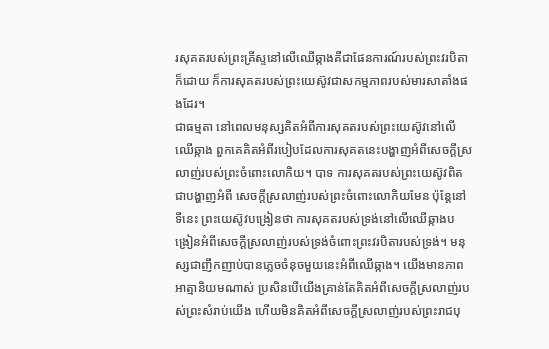រសុគតរបស់ព្រះគ្រីស្ទនៅលើឈើឆ្កាងគឺជាផែនការណ៍របស់ព្រះវរបិតាក៏ដោយ ក៏ការសុគតរបស់ព្រះយេស៊ូវជាសកម្មភាពរបស់មារសាតាំងផងដែរ។
ជាធម្មតា នៅពេលមនុស្សគិតអំពីការសុគតរបស់ព្រះយេស៊ូវនៅលើឈើឆ្កាង ពួកគេគិតអំពីរបៀបដែលការសុគតនេះបង្ហាញអំពីសេចក្តីស្រលាញ់របស់ព្រះចំពោះលោកិយ។ បាទ ការសុគតរបស់ព្រះយេស៊ូវពិតជាបង្ហាញអំពី សេចក្តីស្រលាញ់របស់ព្រះចំពោះលោកិយមែន ប៉ុន្តែនៅទីនេះ ព្រះយេស៊ូវបង្រៀនថា ការសុគតរបស់ទ្រង់នៅលើឈើឆ្កាងបង្រៀនអំពីសេចក្តីស្រលាញ់របស់ទ្រង់ចំពោះព្រះវរបិតារបស់ទ្រង់។ មនុស្សជាញឹកញាប់បានភ្លេចចំនុចមួយនេះអំពីឈើឆ្កាង។ យើងមានភាពអាត្មានិយមណាស់ ប្រសិនបើយើងគ្រាន់តែគិតអំពីសេចក្តីស្រលាញ់របស់ព្រះសំរាប់យើង ហើយមិនគិតអំពីសេចក្តីស្រលាញ់របស់ព្រះរាជបុ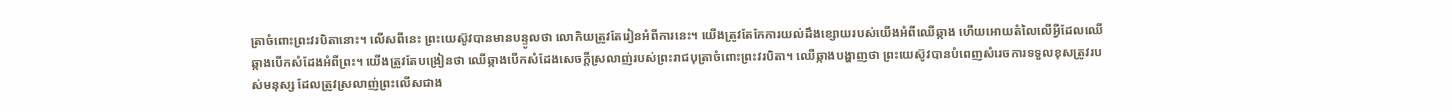ត្រាចំពោះព្រះវរបិតានោះ។ លើសពីនេះ ព្រះយេស៊ូវបានមានបន្ទូលថា លោកិយត្រូវតែរៀនអំពីការនេះ។ យើងត្រូវតែកែការយល់ដឹងខ្សោយរបស់យើងអំពីឈើឆ្កាង ហើយអោយតំលៃលើអ្វីដែលឈើឆ្កាងបើកសំដែងអំពីព្រះ។ យើងត្រូវតែបង្រៀនថា ឈើឆ្កាងបើកសំដែងសេចក្តីស្រលាញ់របស់ព្រះរាជបុត្រាចំពោះព្រះវរបិតា។ ឈើឆ្កាងបង្ហាញថា ព្រះយេស៊ូវបានបំពេញសំរេចការទទួលខុសត្រូវរបស់មនុស្ស ដែលត្រូវស្រលាញ់ព្រះលើសជាង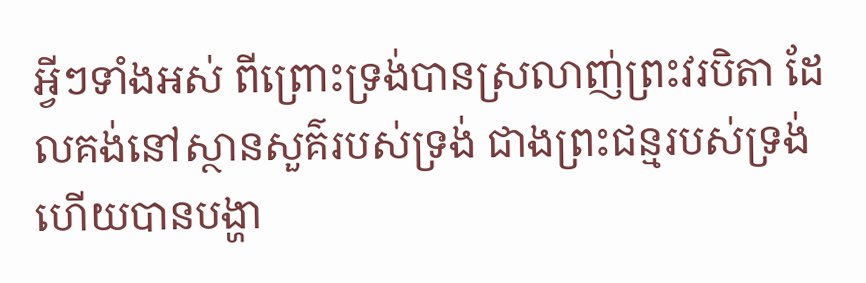អ្វីៗទាំងអស់ ពីព្រោះទ្រង់បានស្រលាញ់ព្រះវរបិតា ដែលគង់នៅស្ថានសួគ៌របស់ទ្រង់ ជាងព្រះជន្មរបស់ទ្រង់ ហើយបានបង្ហា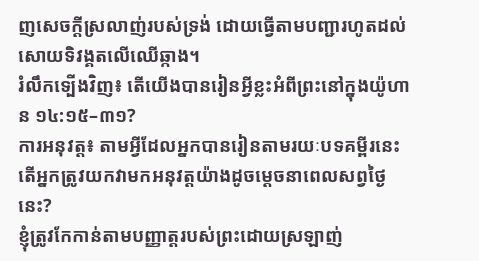ញសេចក្តីស្រលាញ់របស់ទ្រង់ ដោយធ្វើតាមបញ្ជារហូតដល់សោយទិវង្គតលើឈើឆ្កាង។
រំលឹកទ្បើងវិញ៖ តើយើងបានរៀនអ្វីខ្លះអំពីព្រះនៅក្នុងយ៉ូហាន ១៤:១៥–៣១?
ការអនុវត្ត៖ តាមអ្វីដែលអ្នកបានរៀនតាមរយៈបទគម្ពីរនេះ តើអ្នកត្រូវយកវាមកអនុវត្តយ៉ាងដូចម្តេចនាពេលសព្វថ្ងៃនេះ?
ខ្ញុំត្រូវកែកាន់តាមបញ្ញាត្តរបស់ព្រះដោយស្រឡាញ់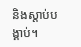និងស្តាប់បង្គាប់។